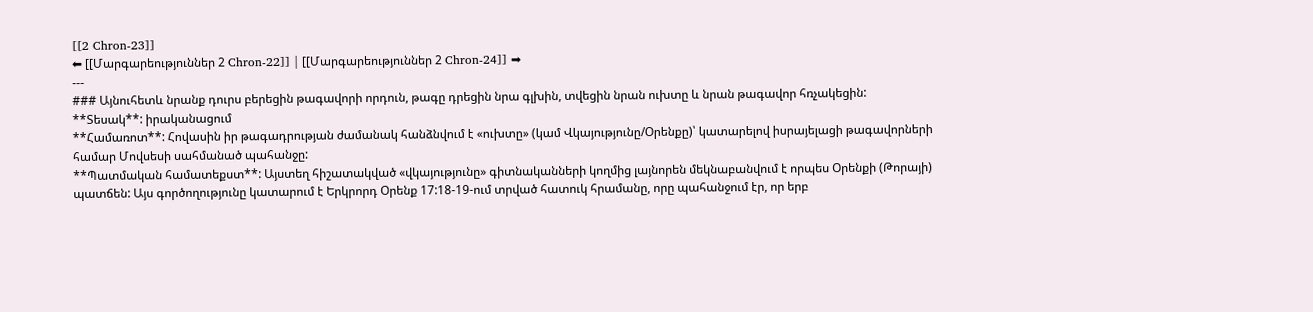[[2 Chron-23]]
⬅ [[Մարգարեություններ 2 Chron-22]] | [[Մարգարեություններ 2 Chron-24]] ➡
---
### Այնուհետև նրանք դուրս բերեցին թագավորի որդուն, թագը դրեցին նրա գլխին, տվեցին նրան ուխտը և նրան թագավոր հռչակեցին:
**Տեսակ**: իրականացում
**Համառոտ**: Հովասին իր թագադրության ժամանակ հանձնվում է «ուխտը» (կամ Վկայությունը/Օրենքը)՝ կատարելով իսրայելացի թագավորների համար Մովսեսի սահմանած պահանջը:
**Պատմական համատեքստ**: Այստեղ հիշատակված «վկայությունը» գիտնականների կողմից լայնորեն մեկնաբանվում է որպես Օրենքի (Թորայի) պատճեն: Այս գործողությունը կատարում է Երկրորդ Օրենք 17:18-19-ում տրված հատուկ հրամանը, որը պահանջում էր, որ երբ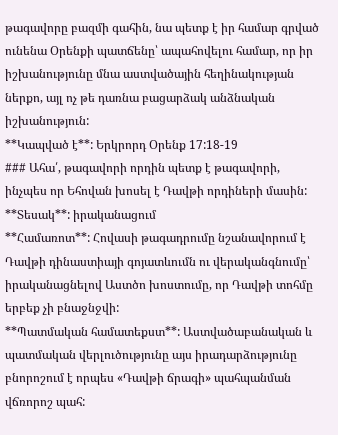թագավորը բազմի գահին, նա պետք է իր համար գրված ունենա Օրենքի պատճենը՝ ապահովելու համար, որ իր իշխանությունը մնա աստվածային հեղինակության ներքո, այլ ոչ թե դառնա բացարձակ անձնական իշխանություն:
**Կապված է**: Երկրորդ Օրենք 17:18-19
### Ահա՛, թագավորի որդին պետք է թագավորի, ինչպես որ Եհովան խոսել է Դավթի որդիների մասին:
**Տեսակ**: իրականացում
**Համառոտ**: Հովասի թագադրումը նշանավորում է Դավթի դինաստիայի գոյատևումն ու վերականգնումը՝ իրականացնելով Աստծո խոստումը, որ Դավթի տոհմը երբեք չի բնաջնջվի:
**Պատմական համատեքստ**: Աստվածաբանական և պատմական վերլուծությունը այս իրադարձությունը բնորոշում է որպես «Դավթի ճրագի» պահպանման վճռորոշ պահ: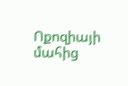Ոքոզիայի մահից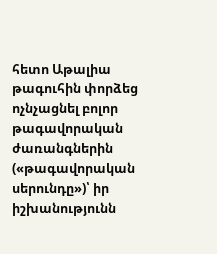հետո Աթալիա թագուհին փորձեց ոչնչացնել բոլոր թագավորական ժառանգներին («թագավորական սերունդը»)՝ իր իշխանությունն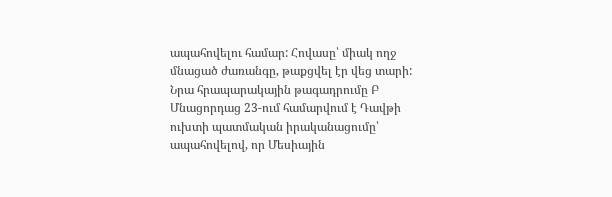ապահովելու համար: Հովասը՝ միակ ողջ մնացած ժառանգը, թաքցվել էր վեց տարի: Նրա հրապարակային թագադրումը Բ Մնացորդաց 23-ում համարվում է Դավթի ուխտի պատմական իրականացումը՝ ապահովելով, որ Մեսիային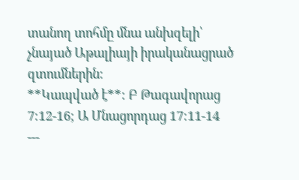տանող տոհմը մնա անխզելի՝ չնայած Աթալիայի իրականացրած զտումներին:
**Կապված է**: Բ Թագավորաց 7:12-16; Ա Մնացորդաց 17:11-14
---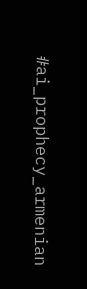#ai_prophecy_armenian